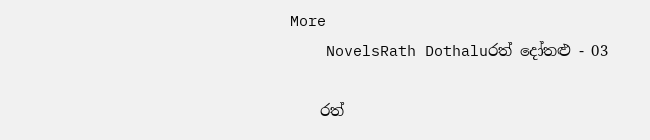More
    NovelsRath Dothaluරත් දෝතළු - 03

    රත්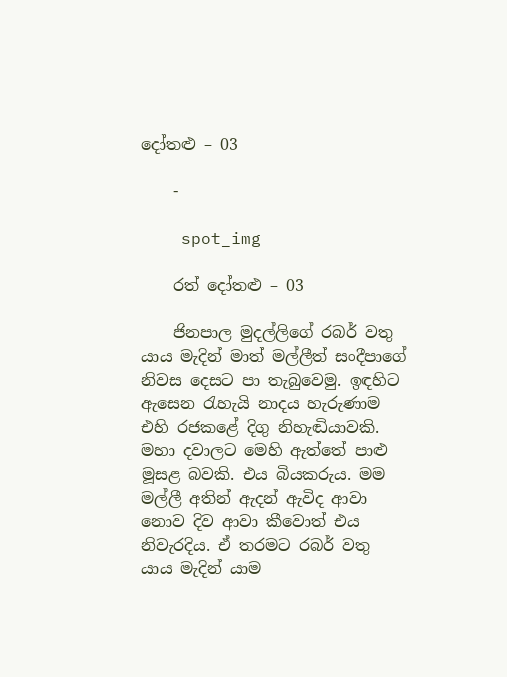දෝතළු – 03

    -

    spot_img

    රත් දෝතළු – 03

    ජිනපාල මුදල්ලිගේ රබර් වතු යාය මැදින් මාත් මල්ලීත් සංදීපාගේ නිවස දෙසට පා තැබුවෙමු. ඉඳහිට ඇසෙන රැහැයි නාදය හැරුණාම එහි රජකළේ දිගු නිහැඬියාවකි. මහා දවාලට මෙහි ඇත්තේ පාළු මූසළ බවකි. එය බියකරුය. මම මල්ලී අතින් ඇදන් ඇවිද ආවා නොව දිව ආවා කීවොත් එය නිවැරදිය. ඒ තරමට රබර් වතු යාය මැදින් යාම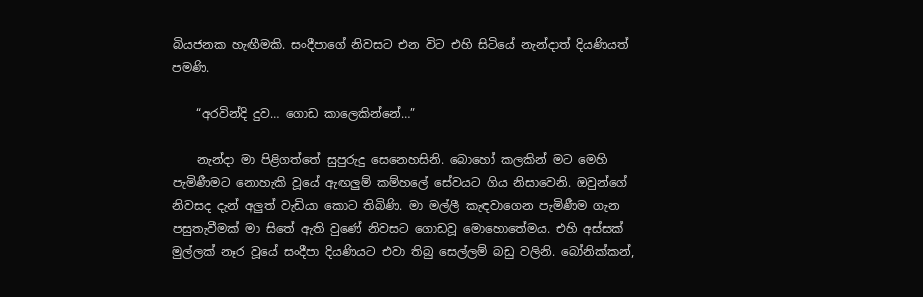බියජනක හැඟීමකි. සංදීපාගේ නිවසට එන විට එහි සිටියේ නැන්දාත් දියණියත් පමණි.

    “අරවින්දි දුව… ගොඩ කාලෙකින්නේ…”

    නැන්දා මා පිළිගත්තේ සුපුරුදු සෙනෙහසිනි. බොහෝ කලකින් මට මෙහි පැමිණීමට නොහැකි වූයේ ඇඟලුම් කම්හලේ සේවයට ගිය නිසාවෙනි. ඔවුන්ගේ නිවසද දැන් අලුත් වැඩියා කොට තිබිණි. මා මල්ලී කැඳවාගෙන පැමිණීම ගැන පසුතැවීමක් මා සිතේ ඇති වුණේ නිවසට ගොඩවූ මොහොතේමය. එහි අස්සක් මුල්ලක් නෑර වූයේ සංදීපා දියණියට එවා තිබු සෙල්ලම් බඩු වලිනි. බෝනික්කන්,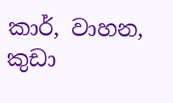කාර්, වාහන, කුඩා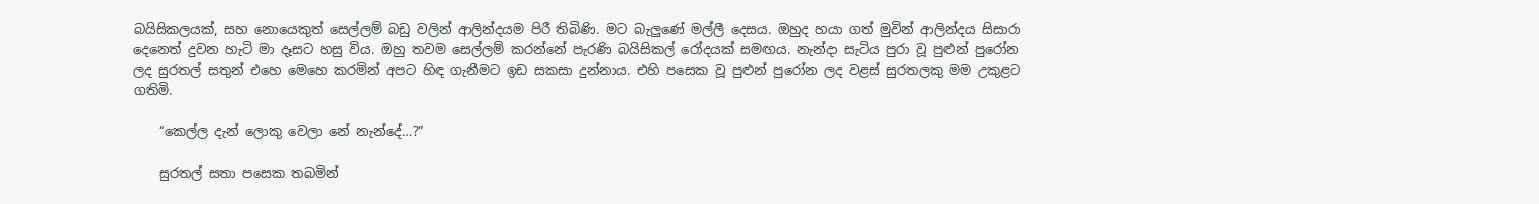බයිසිකලයක්, සහ නොයෙකුත් සෙල්ලම් බඩු වලින් ආලින්දයම පිරී තිබිණි. මට බැලුණේ මල්ලී දෙසය. ඔහුද හයා ගත් මුවින් ආලින්දය සිසාරා දෙනෙත් දුවන හැටි මා දෑසට හසු විය. ඔහු තවම සෙල්ලම් කරන්නේ පැරණි බයිසිකල් රෝදයක් සමඟය. නැන්දා සැටිය පුරා වූ පුළුන් පුරෝන ලද සුරතල් සතුන් එහෙ මෙහෙ කරමින් අපට හිඳ ගැනීමට ඉඩ සකසා දුන්නාය. එහි පසෙක වූ පුළුන් පුරෝන ලද වළස් සුරතලකු මම උකුළට ගතිමි.

    “කෙල්ල දැන් ලොකු වෙලා නේ නැන්දේ…?”

    සුරතල් සතා පසෙක තබමින්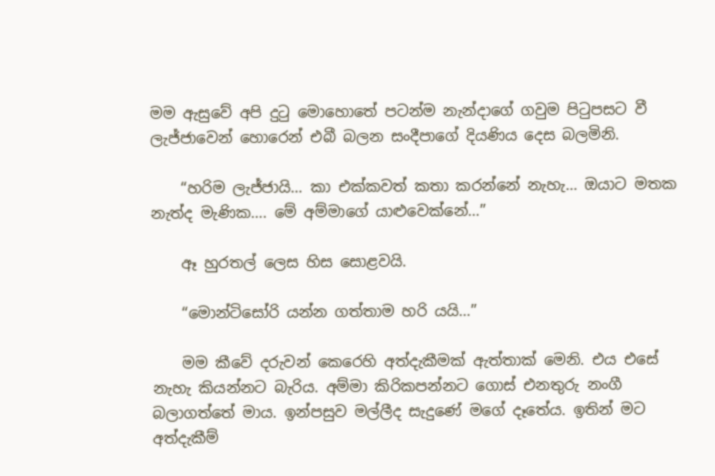මම ඇසුවේ අපි දුටු මොහොතේ පටන්ම නැන්දාගේ ගවුම පිටුපසට වී ලැජ්ජාවෙන් හොරෙන් එබී බලන සංදීපාගේ දියණිය දෙස බලමිනි.

    “හරිම ලැජ්ජායි… කා එක්කවත් කතා කරන්නේ නැහැ… ඔයාට මතක නැත්ද මැණික…. මේ අම්මාගේ යාළුවෙක්නේ…”

    ඈ හුරතල් ලෙස හිස සොළවයි.

    “මොන්ටිසෝරි යන්න ගත්තාම හරි යයි…”

    මම කීවේ දරුවන් කෙරෙහි අත්දැකීමක් ඇත්තාක් මෙනි. එය එසේ නැහැ කියන්නට බැරිය. අම්මා කිරිකපන්නට ගොස් එනතුරු නංගී බලාගත්තේ මාය. ඉන්පසුව මල්ලීද සැදුණේ මගේ දෑතේය. ඉතින් මට අත්දැකීම්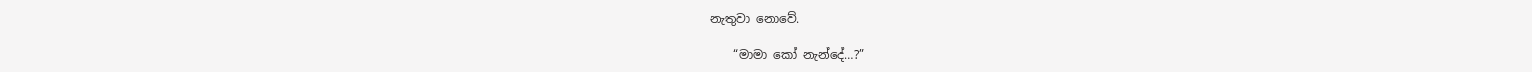නැතුවා නොවේ.

    “මාමා කෝ නැන්දේ…?”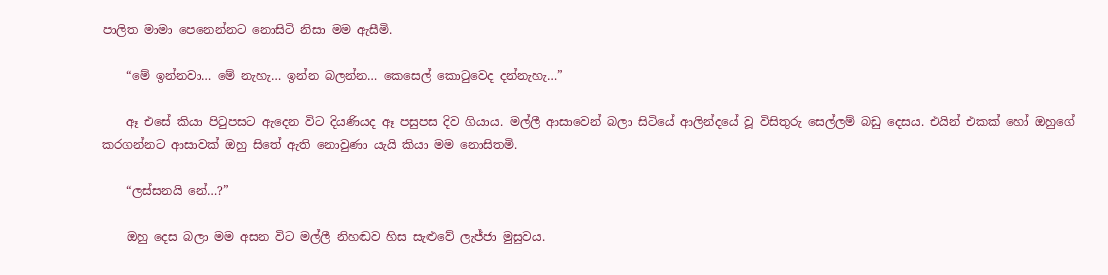පාලිත මාමා පෙනෙන්නට නොසිටි නිසා මම ඇසීමි.

    “මේ ඉන්නවා… මේ නැහැ… ඉන්න බලන්න… කෙසෙල් කොටුවෙද දන්නැහැ…”

    ඈ එසේ කියා පිටුපසට ඇදෙන විට දියණියද ඈ පසුපස දිව ගියාය. මල්ලී ආසාවෙන් බලා සිටියේ ආලින්දයේ වූ විසිතුරු සෙල්ලම් බඩු දෙසය. එයින් එකක් හෝ ඔහුගේ කරගන්නට ආසාවක් ඔහු සිතේ ඇති නොවුණා යැයි කියා මම නොසිතමි.

    “ලස්සනයි නේ…?”

    ඔහු දෙස බලා මම අසන විට මල්ලී නිහඬව හිස සැළුවේ ලැජ්ජා මුසුවය.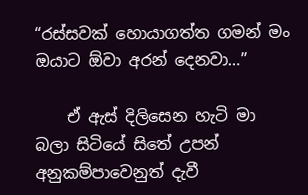“රස්සවක් හොයාගත්ත ගමන් මං ඔයාට ඕවා අරන් දෙනවා…”

    ඒ ඇස් දිලිසෙන හැටි මා බලා සිටියේ සිතේ උපන් අනුකම්පාවෙනුත් දැවී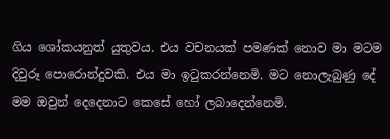ගිය ශෝකයනුත් යුතුවය. එය වචනයක් පමණක් නොව මා මටම දිවුරූ පොරොන්දුවකි. එය මා ඉටුකරන්නෙමි. මට නොලැබුණු දේ මම ඔවුන් දෙදෙනාට කෙසේ හෝ ලබාදෙන්නෙමි.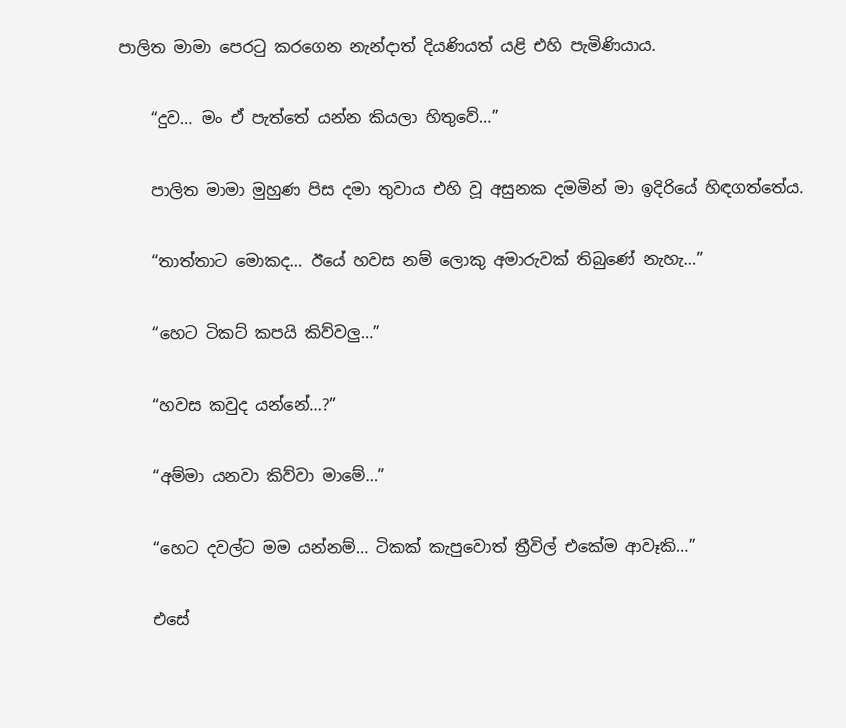පාලිත මාමා පෙරටු කරගෙන නැන්දාත් දියණියත් යළි එහි පැමිණියාය.

    “දුව… මං ඒ පැත්තේ යන්න කියලා හිතුවේ…”

    පාලිත මාමා මුහුණ පිස දමා තුවාය එහි වූ අසුනක දමමින් මා ඉදිරියේ හිඳගත්තේය.

    “තාත්තාට මොකද… ඊයේ හවස නම් ලොකු අමාරුවක් තිබුණේ නැහැ…”

    “හෙට ටිකට් කපයි කිව්වලු…”

    “හවස කවුද යන්නේ…?”

    “අම්මා යනවා කිව්වා මාමේ…”

    “හෙට දවල්ට මම යන්නම්… ටිකක් කැපුවොත් ත්‍රීවිල් එකේම ආවෑකි…”

    එසේ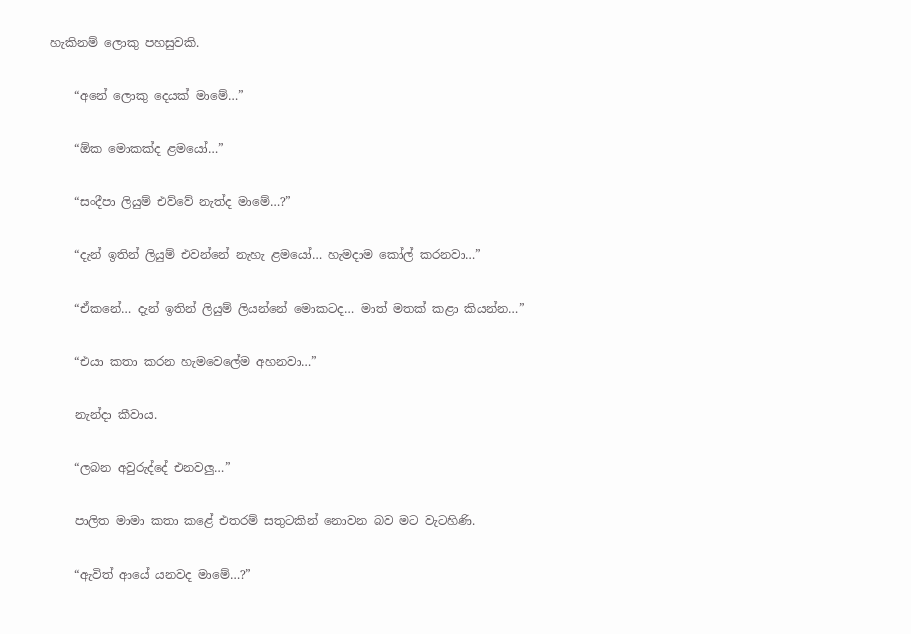හැකිනම් ලොකු පහසුවකි.

    “අනේ ලොකු දෙයක් මාමේ…”

    “ඕක මොකක්ද ළමයෝ…”

    “සංදීපා ලියුම් එව්වේ නැත්ද මාමේ…?”

    “දැන් ඉතින් ලියුම් එවන්නේ නැහැ ළමයෝ… හැමදාම කෝල් කරනවා…”

    “ඒකනේ… දැන් ඉතින් ලියුම් ලියන්නේ මොකටද… මාත් මතක් කළා කියන්න…”

    “එයා කතා කරන හැමවෙලේම අහනවා…”

    නැන්දා කීවාය.

    “ලබන අවුරුද්දේ එනවලු…”

    පාලිත මාමා කතා කළේ එතරම් සතුටකින් නොවන බව මට වැටහිණි.

    “ඇවිත් ආයේ යනවද මාමේ…?”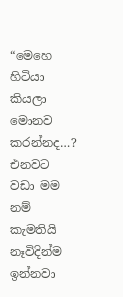“මෙහෙ හිටියා කියලා මොනව කරන්නද…? එනවට වඩා මම නම් කැමතියි නෑවිදින්ම ඉන්නවා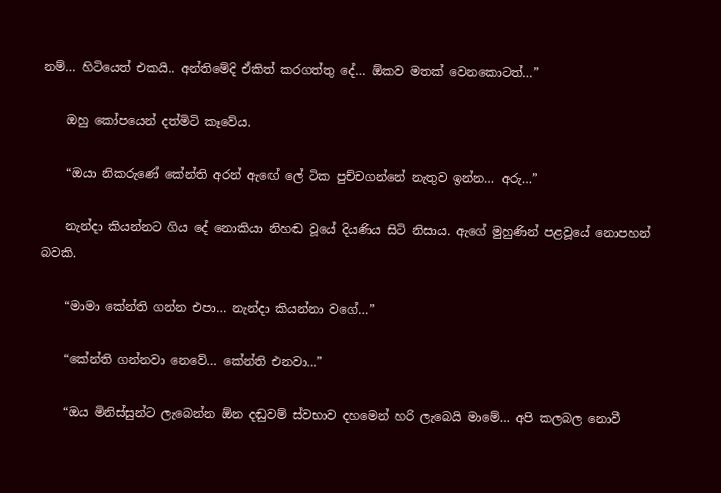නම්… හිටියෙත් එකයි.. අන්තිමේදි ඒකිත් කරගත්තු දේ… ඕකව මතක් වෙනකොටත්…”

    ඔහු කෝපයෙන් දත්මිටි කෑවේය.

    “ඔයා නිකරුණේ කේන්ති අරන් ඇඟේ ලේ ටික පුච්චගන්නේ නැතුව ඉන්න… අරු…”

    නැන්දා කියන්නට ගිය දේ නොකියා නිහඬ වූයේ දියණිය සිටි නිසාය. ඇගේ මුහුණින් පළවූයේ නොපහන් බවකි.

    “මාමා කේන්ති ගන්න එපා… නැන්දා කියන්නා වගේ…”

    “කේන්ති ගන්නවා නෙවේ… කේන්ති එනවා…”

    “ඔය මිනිස්සුන්ට ලැබෙන්න ඕන දඬුවම් ස්වභාව දහමෙන් හරි ලැබෙයි මාමේ… අපි කලබල නොවී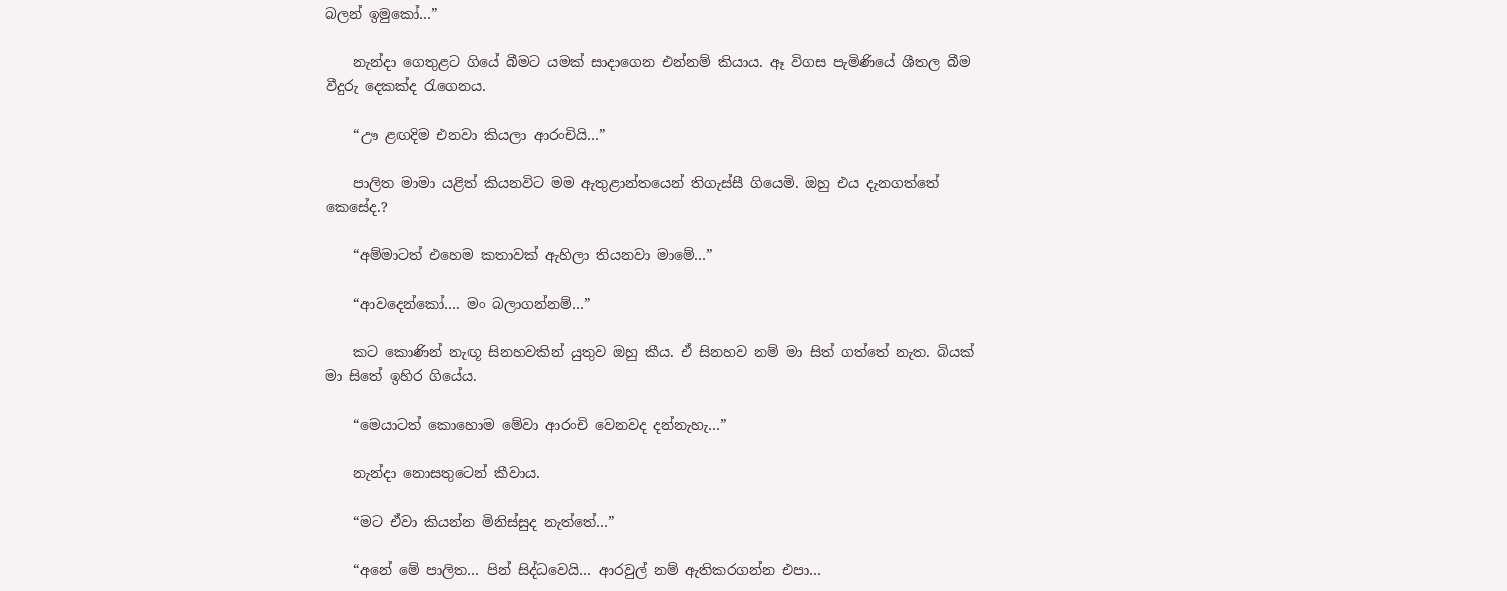බලන් ඉමුකෝ…”

    නැන්දා ගෙතුළට ගියේ බීමට යමක් සාදාගෙන එන්නම් කියාය. ඈ විගස පැමිණියේ ශීතල බීම වීදුරු දෙකක්ද රැගෙනය.

    “ඌ ළඟදිම එනවා කියලා ආරංචියි…”

    පාලිත මාමා යළිත් කියනවිට මම ඇතුළාන්තයෙන් තිගැස්සී ගියෙමි. ඔහු එය දැනගත්තේ කෙසේද.?

    “අම්මාටත් එහෙම කතාවක් ඇහිලා තියනවා මාමේ…”

    “ආවදෙන්කෝ…. මං බලාගන්නම්…”

    කට කොණින් නැඟූ සිනහවකින් යුතුව ඔහු කීය. ඒ සිනහව නම් මා සිත් ගත්තේ නැත. බියක් මා සිතේ ඉහිර ගියේය.

    “මෙයාටත් කොහොම මේවා ආරංචි වෙනවද දන්නැහැ…”

    නැන්දා නොසතුටෙන් කීවාය.

    “මට ඒවා කියන්න මිනිස්සුද නැත්තේ…”

    “අනේ මේ පාලිත… පින් සිද්ධවෙයි… ආරවුල් නම් ඇතිකරගන්න එපා…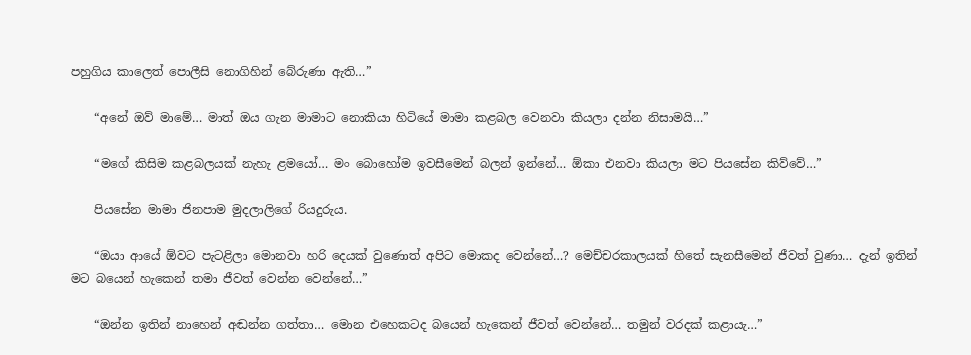පහුගිය කාලෙත් පොලීසි නොගිහින් බේරුණා ඇති…”

    “අනේ ඔව් මාමේ… මාත් ඔය ගැන මාමාට නොකියා හිටියේ මාමා කළබල වෙනවා කියලා දන්න නිසාමයි…”

    “මගේ කිසිම කළබලයක් නැහැ ළමයෝ… මං බොහෝම ඉවසීමෙන් බලන් ඉන්නේ… ඕකා එනවා කියලා මට පියසේන කිව්වේ…”

    පියසේන මාමා ජිනපාම මුදලාලිගේ රියදුරුය.

    “ඔයා ආයේ ඕවට පැටළිලා මොනවා හරි දෙයක් වුණොත් අපිට මොකද වෙන්නේ…? මෙච්චරකාලයක් හිතේ සැනසීමෙන් ජීවත් වුණා… දැන් ඉතින් මට බයෙන් හැකෙන් තමා ජීවත් වෙන්න වෙන්නේ…”

    “ඔන්න ඉතින් නාහෙන් අඬන්න ගත්තා… මොන එහෙකටද බයෙන් හැකෙන් ජීවත් වෙන්නේ… තමුන් වරදක් කළායැ…”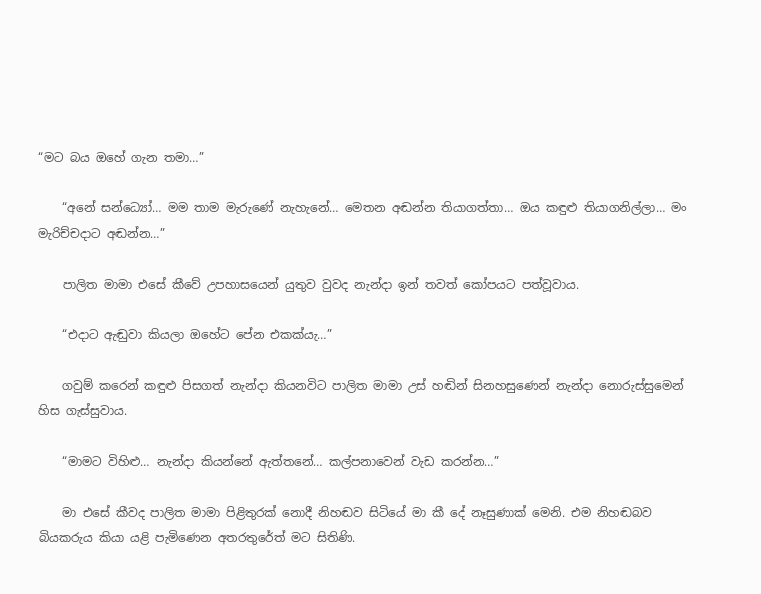“මට බය ඔහේ ගැන තමා…”

    “අනේ සන්ධ්‍යෝ… මම තාම මැරුණේ නැහැනේ… මෙතන අඬන්න තියාගත්තා… ඔය කඳුළු තියාගනිල්ලා… මං මැරිච්චදාට අඬන්න…”

    පාලිත මාමා එසේ කීවේ උපහාසයෙන් යුතුව වුවද නැන්දා ඉන් තවත් කෝපයට පත්වූවාය.

    “එදාට ඇඬුවා කියලා ඔහේට පේන එකක්යැ…”

    ගවුම් කරෙන් කඳුළු පිසගත් නැන්දා කියනවිට පාලිත මාමා උස් හඬින් සිනහසුණෙන් නැන්දා නොරුස්සුමෙන් හිස ගැස්සුවාය.

    “මාමට විහිළු… නැන්දා කියන්නේ ඇත්තනේ… කල්පනාවෙන් වැඩ කරන්න…”

    මා එසේ කීවද පාලිත මාමා පිළිතුරක් නොදී නිහඬව සිටියේ මා කී දේ නෑසුණාක් මෙනි. එම නිහඬබව බියකරුය කියා යළි පැමිණෙන අතරතුරේත් මට සිතිණි.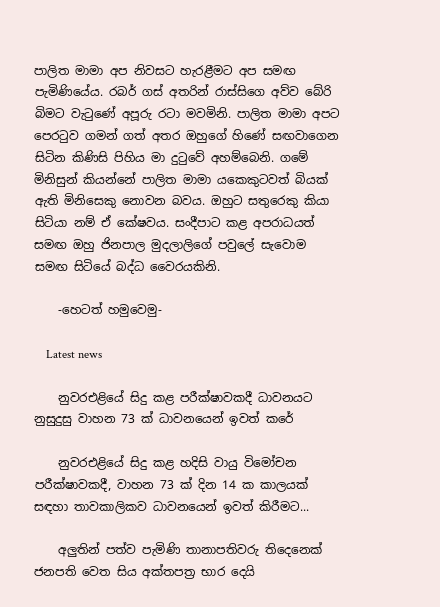පාලිත මාමා අප නිවසට හැරළීමට අප සමඟ පැමිණියේය. රබර් ගස් අතරින් රාස්සිගෙ අව්ව බේරි බිමට වැටුණේ අපූරු රටා මවමිනි. පාලිත මාමා අපට පෙරටුව ගමන් ගත් අතර ඔහුගේ හිණේ සඟවාගෙන සිටින කිණිසි පිහිය මා දුටුවේ අහම්බෙනි. ගමේ මිනිසුන් කියන්නේ පාලිත මාමා යකෙකුටවත් බියක් ඇති මිනිසෙකු නොවන බවය. ඔහුට සතුරෙකු කියා සිටියා නම් ඒ කේෂවය. සංදීපාට කළ අපරාධයත් සමඟ ඔහු ජිනපාල මුදලාලිගේ පවුලේ සැවොම සමඟ සිටියේ බද්ධ වෛරයකිනි.

    -හෙටත් හමුවෙමු-

    Latest news

    නුවරඑළියේ සිදු කළ පරීක්ෂාවකදී ධාවනයට නුසුදුසු වාහන 73 ක් ධාවනයෙන් ඉවත් කරේ

    නුවරඑළියේ සිදු කළ හදිසි වායු විමෝචන පරීක්ෂාවකදී, වාහන 73 ක් දින 14 ක කාලයක් සඳහා තාවකාලිකව ධාවනයෙන් ඉවත් කිරීමට...

    අලුතින් පත්ව පැමිණි තානාපතිවරු තිදෙනෙක් ජනපති වෙත සිය අක්තපත්‍ර භාර දෙයි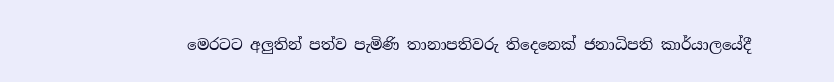මෙරටට අලුතින් පත්ව පැමිණි තානාපතිවරු තිදෙනෙක් ජනාධිපති කාර්යාලයේදී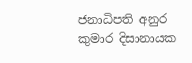ජනාධිපති අනුර කුමාර දිසානායක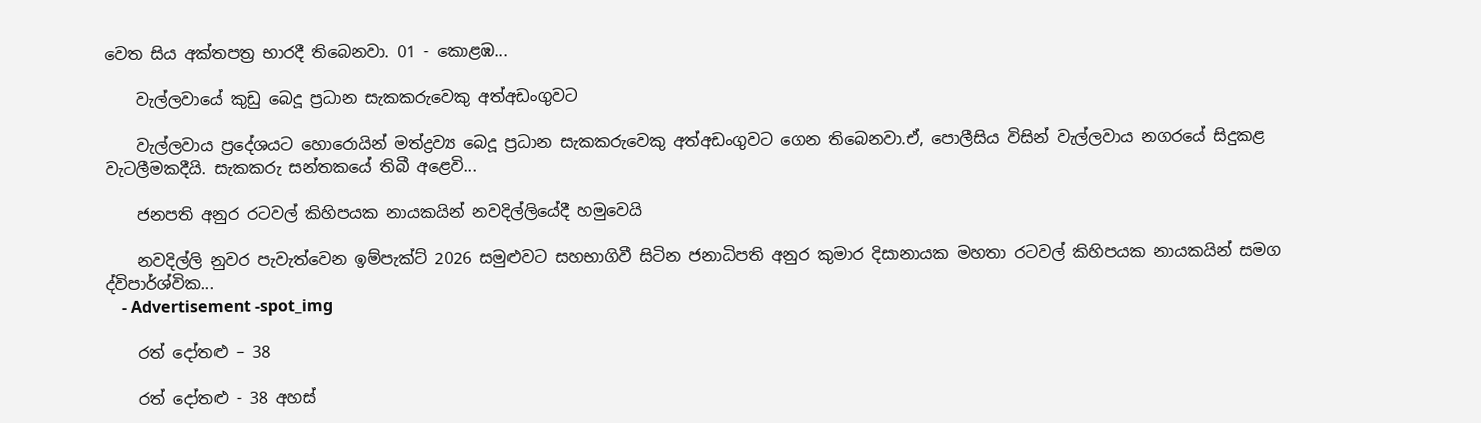වෙත සිය අක්තපත්‍ර භාරදී තිබෙනවා. 01 - කොළඹ...

    වැල්ලවායේ කුඩු බෙදූ ප්‍රධාන සැකකරුවෙකු අත්අඩංගුවට

    වැල්ලවාය ප්‍රදේශයට හොරොයින් මත්ද්‍රව්‍ය බෙදූ ප්‍රධාන සැකකරුවෙකු අත්අඩංගුවට ගෙන තිබෙනවා.ඒ, පොලීසිය විසින් වැල්ලවාය නගරයේ සිදුකළ වැටලීමකදීයි. සැකකරු සන්තකයේ තිබී අළෙවි...

    ජනපති අනුර රටවල් කිහිපයක නායකයින් නවදිල්ලියේදී හමුවෙයි

    නවදිල්ලි නුවර පැවැත්වෙන ඉම්පැක්ට් 2026 සමුළුවට සහභාගිවී සිටින ජනාධිපති අනුර කුමාර දිසානායක මහතා රටවල් කිහිපයක නායකයින් සමග ද්විපාර්ශ්වික...
    - Advertisement -spot_img

    රත් දෝතළු – 38

    රත් දෝතළු - 38 අහස්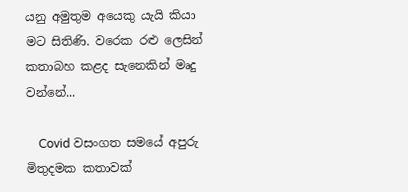යනු අමුතුම අයෙකු යැයි කියා මට සිතිණි. වරෙක රළු ලෙසින් කතාබහ කළද සැනෙකින් මෘදු වන්නේ...

    Covid වසංගත සමයේ අපුරු මිතුදමක කතාවක්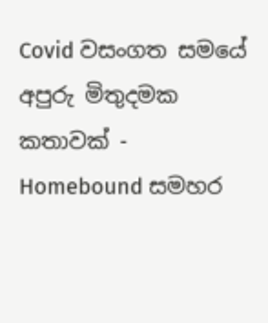Covid වසංගත සමයේ අපුරු මිතුදමක කතාවක් - Homebound සමහර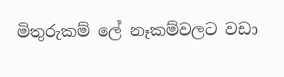මිතුරුකම් ලේ නෑකම්වලට වඩා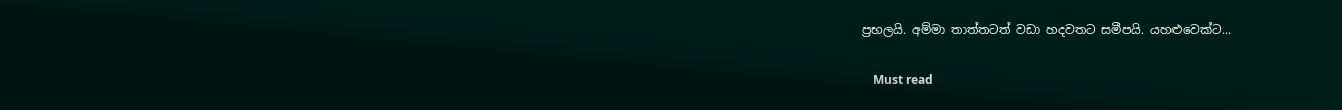ප්‍රභලයි. අම්මා තාත්තටත් වඩා හදවතට සමීපයි. යහළුවෙක්ට...

    Must read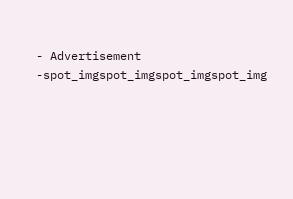- Advertisement -spot_imgspot_imgspot_imgspot_img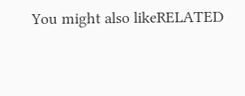You might also likeRELATED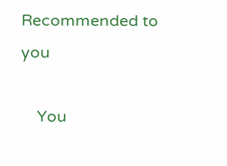Recommended to you

    You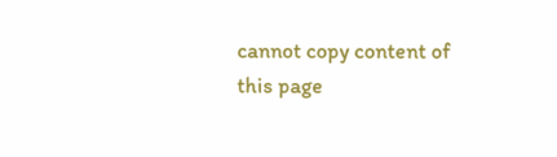cannot copy content of this page